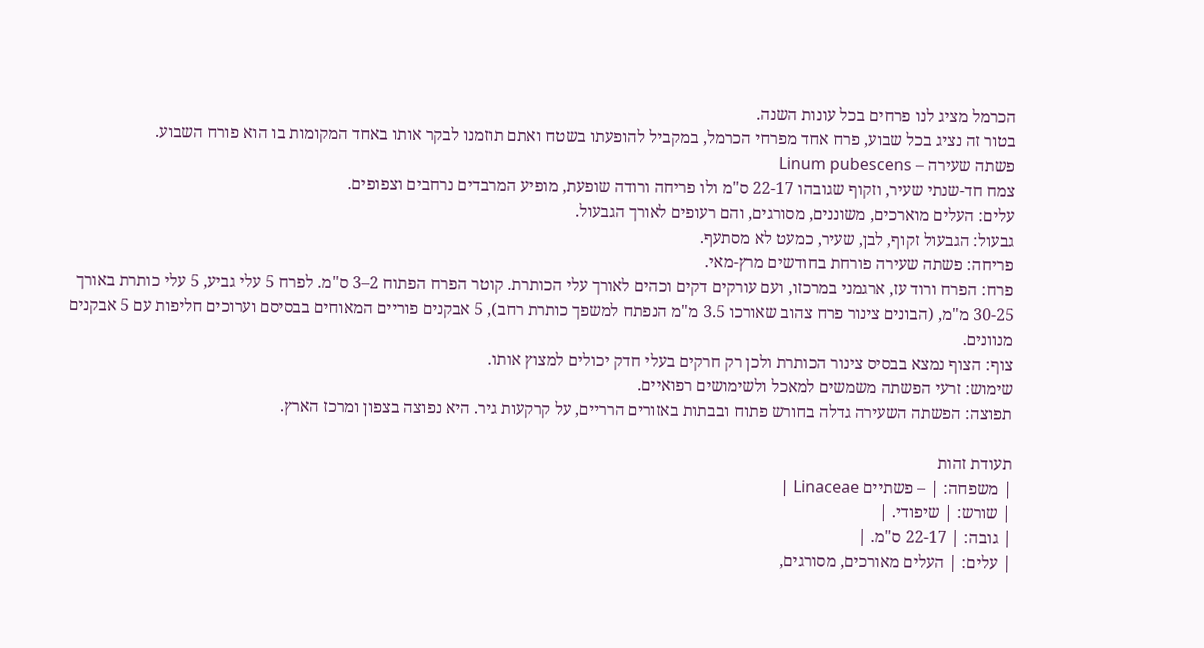הכרמל מציג לנו פרחים בכל עונות השנה.
בטור זה נציג בכל שבוע, פרח אחד מפרחי הכרמל, במקביל להופעתו בשטח ואתם תוזמנו לבקר אותו באחד המקומות בו הוא פורח השבוע.
פשתה שעירה – Linum pubescens
צמח חד-שנתי שעיר, וזקוף שגובהו 22-17 ס"מ ולו פריחה ורודה שופעת, מופיע המרבדים נרחבים וצפופים.
עלים: העלים מוארכים, משוננים, מסורגים, והם רעופים לאורך הגבעול.
גבעול: הגבעול זקוף, לבן, שעיר, כמעט לא מסתעף.
פריחה: פשתה שעירה פורחת בחודשים מרץ-מאי.
פרח: הפרח ורוד עז, ארגמני במרכזו, ועם עורקים דקים וכהים לאורך עלי הכותרת. קוטר הפרח הפתוח 2–3 ס"מ. לפרח 5 עלי גביע, 5 עלי כותרת באורך 30-25 מ"מ, (הבונים צינור פרח צהוב שאורכו 3.5 מ"מ הנפתח למשפך כותרת רחב), 5 אבקנים פוריים המאוחים בבסיסם וערוכים חליפות עם 5 אבקנים מנוונים.
צוף: הצוף נמצא בבסיס צינור הכותרת ולכן רק חרקים בעלי חדק יכולים למצוץ אותו.
שימוש: זרעי הפשתה משמשים למאכל ולשימושים רפואיים.
תפוצה: הפשתה השעירה גדלה בחורש פתוח ובבתות באזורים הרריים, על קרקעות גיר. היא נפוצה בצפון ומרכז הארץ.

תעודת זהות
| משפחה: | – פשתיים Linaceae |
| שורש: | שיפודי. |
| גובה: | 22-17 ס"מ. |
| עלים: | העלים מאורכים, מסורגים,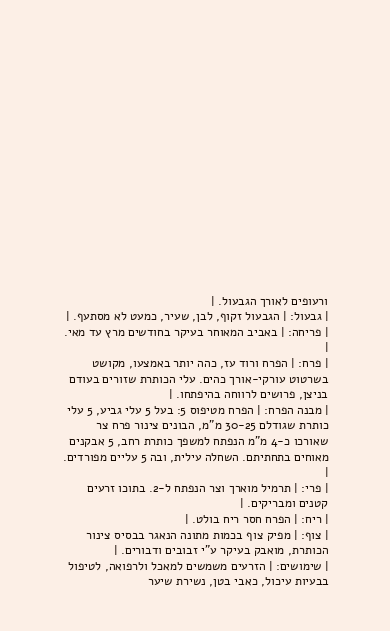ורעופים לאורך הגבעול. |
| גבעול: | הגבעול זקוף, לבן, שעיר, כמעט לא מסתעף. |
| פריחה: | באביב המאוחר בעיקר בחודשים מרץ עד מאי. |
| פרח: | הפרח ורוד עז, כהה יותר באמצעו, מקושט בשרטוט עורקי-אורך כהים. עלי הכותרת שזורים בעודם בניצן, פרושים לרווחה בהיפתחו. |
| מבנה הפרח: | הפרח מטיפוס 5: בעל 5 עלי גביע, 5 עלי כותרת שגודלם 30-25 מ"מ, הבונים צינור פרח צר שאורכו כ-4 מ"מ הנפתח למשפך כותרת רחב, 5 אבקנים מאוחים בתחתיתם. השחלה עילית, ובה 5 עליים מפורדים. |
| פרי: | תרמיל מוארך וצר הנפתח ל-2. בתוכו זרעים קטנים ומבריקים. |
| ריח: | הפרח חסר ריח בולט. |
| צוף: | מפיק צוף בכמות מתונה הנאגר בבסיס צינור הכותרת, מואבק בעיקר ע"י זבובים ודבורים. |
| שימושים: | הזרעים משמשים למאכל ולרפואה, לטיפול בבעיות עיכול, כאבי בטן, נשירת שיער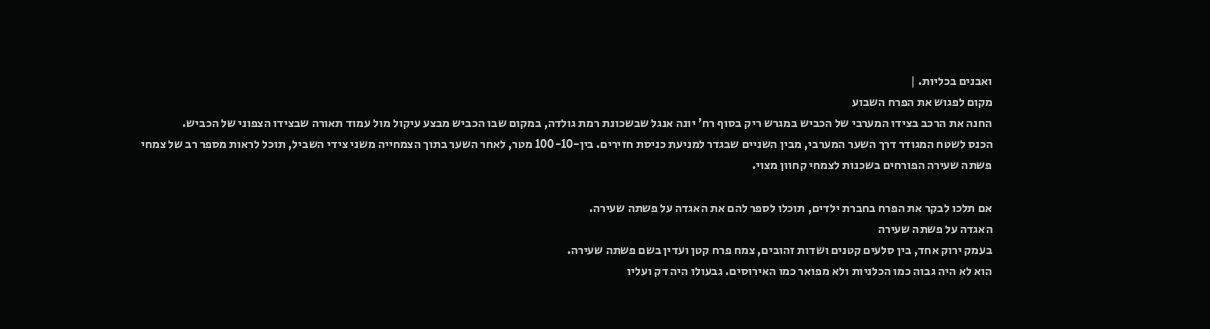ואבנים בכליות. |
מקום לפגוש את הפרח השבוע
החנה את הרכב בצידו המערבי של הכביש במגרש ריק בסוף רח' יונה אנגל שבשכונת רמת גולדה, במקום שבו הכביש מבצע עיקול מול עמוד תאורה שבצידו הצפוני של הכביש.
הכנס לשטח המגודר דרך השער המערבי, מבין השניים שבגדר למניעת כניסת חזירים. בין-100-10 מטר, לאחר השער בתוך הצמחייה משני צידי השביל, תוכל לראות מספר רב של צמחי פשתה שעירה הפורחים בשכנות לצמחי קחוון מצוי.

אם תלכו לבקר את הפרח בחברת ילדים, תוכלו לספר להם את האגדה על פשתה שעירה.
האגדה על פשתה שעירה
בעמק ירוק אחד, בין סלעים קטנים ושדות זהובים, צמח פרח קטן ועדין בשם פשתה שעירה.
הוא לא היה גבוה כמו הכלניות ולא מפואר כמו האירוסים. גבעולו היה דק ועליו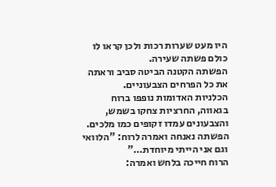היו מעט שערות רכות ולכן קראו לו כולם פשתה שעירה.
הפשתה הקטנה הביטה סביב וראתה את כל הפרחים הצבעוניים.
הכלניות האדומות נופפו ברוח בגאווה, החרציות צחקו בשמש, והצבעונים עמדו זקופים כמו מלכים.
הפשתה נאנחה ואמרה לרוח: "הלוואי וגם אני הייתי מיוחדת…"
הרוח חייכה בלחש ואמרה: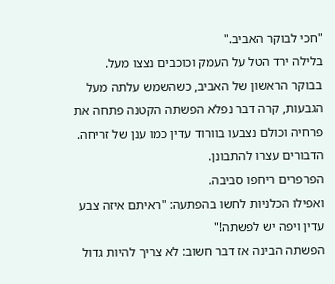"חכי לבוקר האביב."
בלילה ירד הטל על העמק וכוכבים נצצו מעל. בבוקר הראשון של האביב, כשהשמש עלתה מעל הגבעות, קרה דבר נפלא הפשתה הקטנה פתחה את פרחיה וכולם נצבעו בוורוד עדין כמו ענן של זריחה.
הדבורים עצרו להתבונן.
הפרפרים ריחפו סביבה.
ואפילו הכלניות לחשו בהפתעה: "ראיתם איזה צבע עדין ויפה יש לפשתה!"
הפשתה הבינה אז דבר חשוב: לא צריך להיות גדול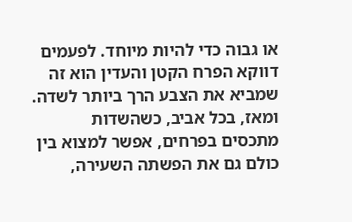או גבוה כדי להיות מיוחד. לפעמים דווקא הפרח הקטן והעדין הוא זה שמביא את הצבע הרך ביותר לשדה.
ומאז, בכל אביב, כשהשדות מתכסים בפרחים, אפשר למצוא בין כולם גם את הפשתה השעירה,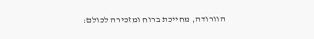הוורודה, מחייכת ברוח ומזכירה לכולם: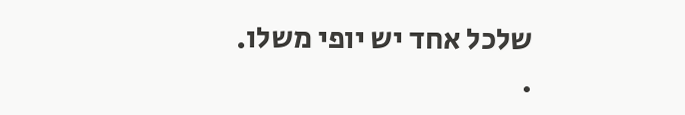שלכל אחד יש יופי משלו.
.